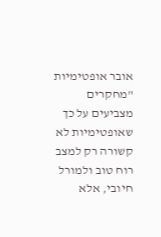אובר אופטימיות
"מחקרים מצביעים על כך שאופטימיות לא קשורה רק למצב רוח טוב ולמורל חיובי, אלא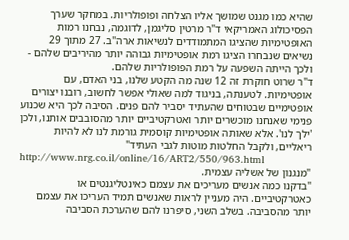שהיא כמו מגנט שמושך אליו הצלחה ופופולריות. במחקר שערך הפסיכולוג האמריקאי ד"ר מרטין סליגמן, לדוגמה, נבחנו רמות האופטימיות שהציגו המתמודדים לנשיאות ארה"ב. 27 מתוך 29 נשיאים שנבחרו הציגו רמת אופטימיות גבוהה יותר מהיריבים שלהם - ולכך הייתה השפעה על רמת הפופולריות שלהם.
ד"ר שרוט חוקרת זה 12 שנה מה הקטע שלנו, בני האדם, עם אופטימיות. לטענתה, בניגוד למה שאולי אפשר לחשוב, רובנו יצורים אופטימיים שבטוחים שהעתיד יסביר להם פנים. הסיבה לכך היא שכנוע פנימי שאנחנו מוכשרים יותר ואטרקטיביים יותר מהסובבים אותנו, ולכן 'ילך לנו'. אלא שאותה אופטימיות קוסמית גורמת לנו לא להיות ריאליים, ולקבל החלטות מוטות לגבי העתיד"
http://www.nrg.co.il/online/16/ART2/550/963.html
"מנגנון של אשליה עצמית.
"בדקנו כמה אנשים מעריכים את עצמם כאינטליגנטים או כאטרקטיביים. היה מעניין לראות שאנשים תמיד העריכו את עצמם יותר מהסביבה. בשלב השני, סיפרנו להם שהערכת הסביבה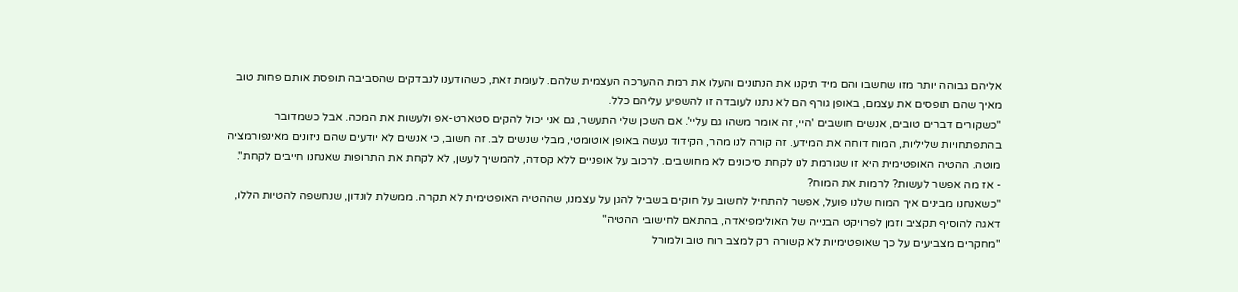אליהם גבוהה יותר מזו שחשבו והם מיד תיקנו את הנתונים והעלו את רמת ההערכה העצמית שלהם. לעומת זאת, כשהודענו לנבדקים שהסביבה תופסת אותם פחות טוב מאיך שהם תופסים את עצמם, באופן גורף הם לא נתנו לעובדה זו להשפיע עליהם כלל.
"כשקורים דברים טובים, אנשים חושבים 'היי, זה אומר משהו גם עליי'. אם השכן שלי התעשר, גם אני יכול להקים סטארט-אפ ולעשות את המכה. אבל כשמדובר בהתפתחויות שליליות, המוח דוחה את המידע. זה קורה לנו מהר, הקידוד נעשה באופן אוטומטי, מבלי שנשים לב. זה חשוב, כי אנשים לא יודעים שהם ניזונים מאינפורמציה מוטה. ההטיה האופטימית היא זו שגורמת לנו לקחת סיכונים לא מחושבים. לרכוב על אופניים ללא קסדה, להמשיך לעשן, לא לקחת את התרופות שאנחנו חייבים לקחת".
- אז מה אפשר לעשות? לרמות את המוח?
"כשאנחנו מבינים איך המוח שלנו פועל, אפשר להתחיל לחשוב על חוקים בשביל להגן על עצמנו, שההטיה האופטימית לא תקרה. ממשלת לונדון, שנחשפה להטיות הללו, דאגה להוסיף תקציב וזמן לפרויקט הבנייה של האולימפיאדה, בהתאם לחישובי ההטיה"
"מחקרים מצביעים על כך שאופטימיות לא קשורה רק למצב רוח טוב ולמורל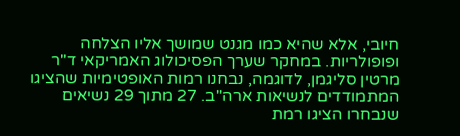חיובי, אלא שהיא כמו מגנט שמושך אליו הצלחה ופופולריות. במחקר שערך הפסיכולוג האמריקאי ד"ר מרטין סליגמן, לדוגמה, נבחנו רמות האופטימיות שהציגו המתמודדים לנשיאות ארה"ב. 27 מתוך 29 נשיאים שנבחרו הציגו רמת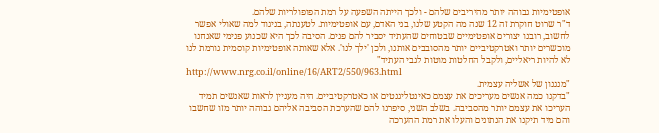אופטימיות גבוהה יותר מהיריבים שלהם - ולכך הייתה השפעה על רמת הפופולריות שלהם.
ד"ר שרוט חוקרת זה 12 שנה מה הקטע שלנו, בני האדם, עם אופטימיות. לטענתה, בניגוד למה שאולי אפשר לחשוב, רובנו יצורים אופטימיים שבטוחים שהעתיד יסביר להם פנים. הסיבה לכך היא שכנוע פנימי שאנחנו מוכשרים יותר ואטרקטיביים יותר מהסובבים אותנו, ולכן 'ילך לנו'. אלא שאותה אופטימיות קוסמית גורמת לנו לא להיות ריאליים, ולקבל החלטות מוטות לגבי העתיד"
http://www.nrg.co.il/online/16/ART2/550/963.html
"מנגנון של אשליה עצמית.
"בדקנו כמה אנשים מעריכים את עצמם כאינטליגנטים או כאטרקטיביים. היה מעניין לראות שאנשים תמיד העריכו את עצמם יותר מהסביבה. בשלב השני, סיפרנו להם שהערכת הסביבה אליהם גבוהה יותר מזו שחשבו והם מיד תיקנו את הנתונים והעלו את רמת ההערכה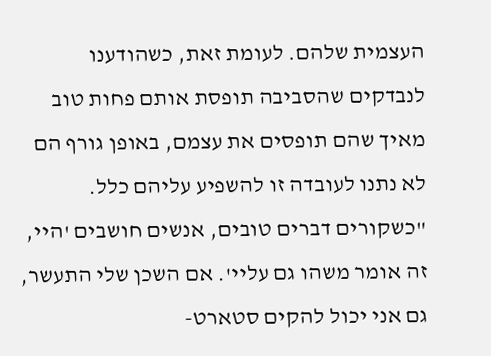העצמית שלהם. לעומת זאת, כשהודענו לנבדקים שהסביבה תופסת אותם פחות טוב מאיך שהם תופסים את עצמם, באופן גורף הם לא נתנו לעובדה זו להשפיע עליהם כלל.
"כשקורים דברים טובים, אנשים חושבים 'היי, זה אומר משהו גם עליי'. אם השכן שלי התעשר, גם אני יכול להקים סטארט-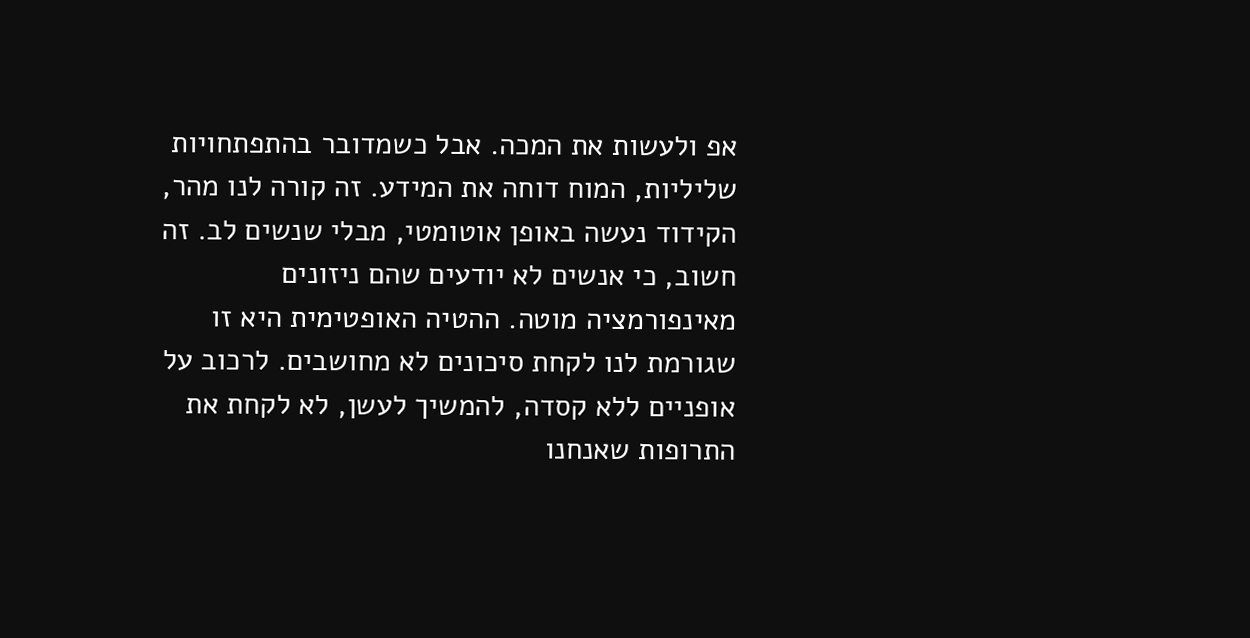אפ ולעשות את המכה. אבל כשמדובר בהתפתחויות שליליות, המוח דוחה את המידע. זה קורה לנו מהר, הקידוד נעשה באופן אוטומטי, מבלי שנשים לב. זה חשוב, כי אנשים לא יודעים שהם ניזונים מאינפורמציה מוטה. ההטיה האופטימית היא זו שגורמת לנו לקחת סיכונים לא מחושבים. לרכוב על אופניים ללא קסדה, להמשיך לעשן, לא לקחת את התרופות שאנחנו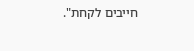חייבים לקחת".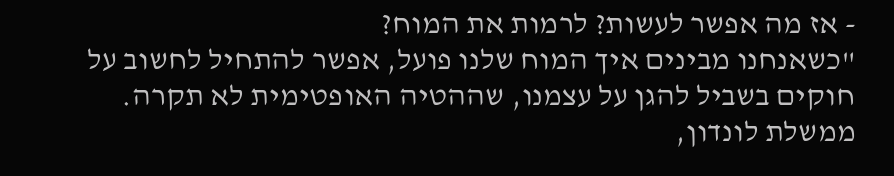- אז מה אפשר לעשות? לרמות את המוח?
"כשאנחנו מבינים איך המוח שלנו פועל, אפשר להתחיל לחשוב על חוקים בשביל להגן על עצמנו, שההטיה האופטימית לא תקרה. ממשלת לונדון,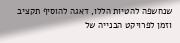שנחשפה להטיות הללו, דאגה להוסיף תקציב וזמן לפרויקט הבנייה של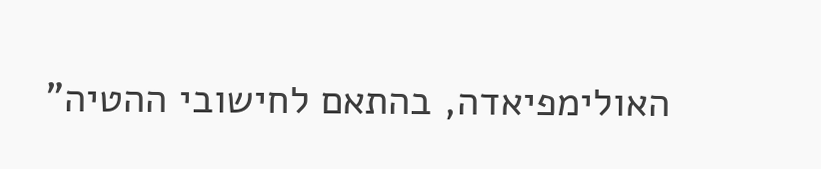האולימפיאדה, בהתאם לחישובי ההטיה"